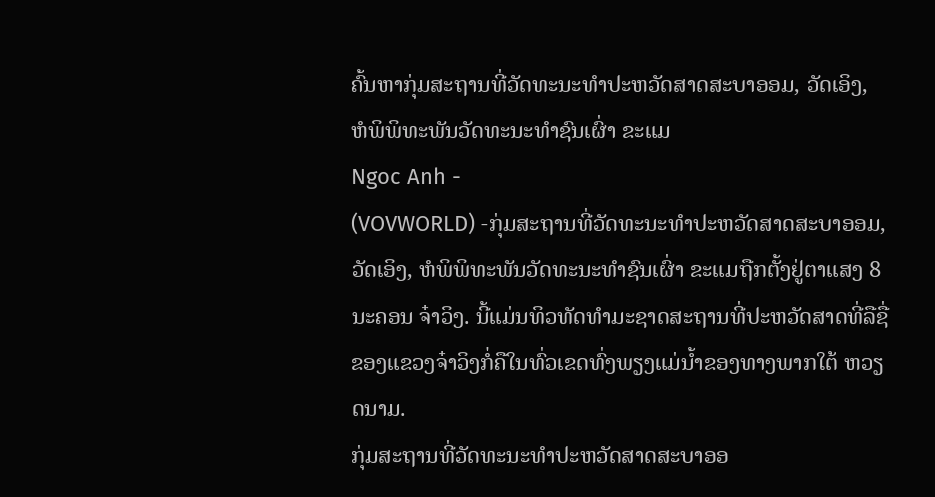ຄົ້ນຫາກຸ່ມສະຖານທີ່ວັດທະນະທຳປະຫວັດສາດສະບາອອມ, ວັດເອິງ, ຫໍພິພິທະພັນວັດທະນະທຳຊົນເຜົ່າ ຂະແມ
Ngoc Anh -
(VOVWORLD) -ກຸ່ມສະຖານທີ່ວັດທະນະທຳປະຫວັດສາດສະບາອອມ, ວັດເອິງ, ຫໍພິພິທະພັນວັດທະນະທຳຊົນເຜົ່າ ຂະແມຖືກຕັ້ງຢູ່ຕາແສງ 8 ນະຄອນ ຈ໋າວິງ. ນີ້ແມ່ນທິວທັດທຳມະຊາດສະຖານທີ່ປະຫວັດສາດທີ່ລືຊື່ຂອງແຂວງຈ໋າວິງກໍ່ຄືໃນທົ່ວເຂດທົ່ງພຽງແມ່ນ້ຳຂອງທາງພາກໃຕ້ ຫວຽດນາມ.
ກຸ່ມສະຖານທີ່ວັດທະນະທຳປະຫວັດສາດສະບາອອ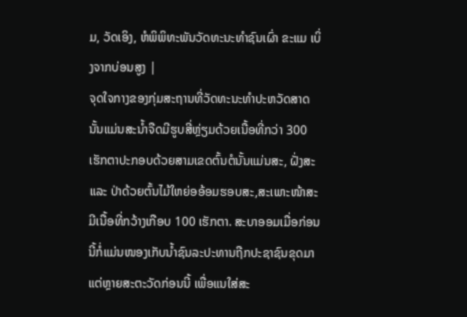ມ, ວັດເອິງ, ຫໍພິພິທະພັນວັດທະນະທຳຊົນເຜົ່າ ຂະແມ ເບິ່ງຈາກບ່ອນສູງ |
ຈຸດໃຈກາງຂອງກຸ່ມສະຖານທີ່ວັດທະນະທຳປະຫວັດສາດນັ້ນແມ່ນສະນ້ຳຈືດມີຮູບສີ່ຫຼ່ຽມດ້ວຍເນື້ອທີ່ກວ່າ 300 ເຮັກຕາປະກອບດ້ວຍສາມເຂດຕົ້ນຕໍນັ້ນແມ່ນສະ, ຝັ່ງສະແລະ ປ່າດ້ວຍຕົ້ນໄມ້ໃຫຍ່ອອ້ອມຮອບສະ,ສະເພາະໜ້າສະມີເນື້ອທີ່ກວ້າງເກືອບ 100 ເຮັກຕາ. ສະບາອອມເມື່ອກ່ອນນີ້ກໍ່ແມ່ນໜອງເກັບນ້ຳຊົນລະປະທານຖືກປະຊາຊົນຂຸດມາແຕ່ຫຼາຍສະຕະວັດກ່ອນນີ້ ເພື່ອແນໃສ່ສະ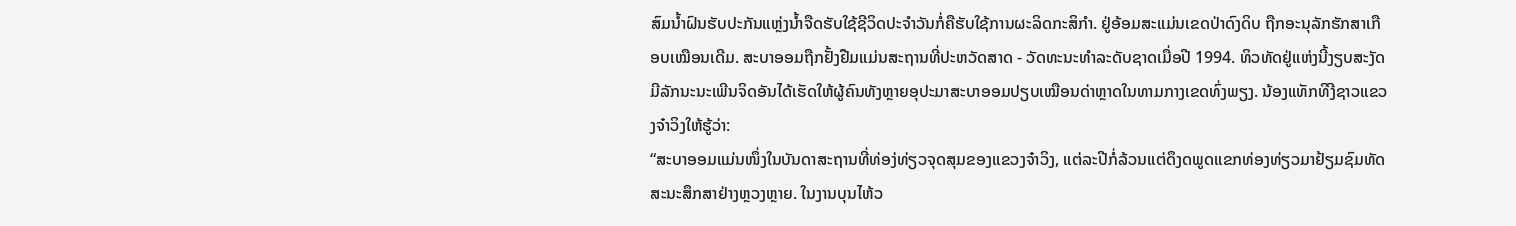ສົມນ້ຳຝົນຮັບປະກັນແຫຼ່ງນ້ຳຈືດຮັບໃຊ້ຊີວິດປະຈຳວັນກໍ່ຄືຮັບໃຊ້ການຜະລິດກະສິກຳ. ຢູ່ອ້ອມສະແມ່ນເຂດປ່າດົງດິບ ຖືກອະນຸລັກຮັກສາເກືອບເໝືອນເດີມ. ສະບາອອມຖືກຢັ້ງຢືມແມ່ນສະຖານທີ່ປະຫວັດສາດ - ວັດທະນະທຳລະດັບຊາດເມື່ອປີ 1994. ທິວທັດຢູ່ແຫ່ງນີ້ງຽບສະງັດມີລັກນະນະເພີນຈິດອັນໄດ້ເຮັດໃຫ້ຜູ້ຄົນທັງຫຼາຍອຸປະມາສະບາອອມປຽບເໝືອນດ່າຫຼາດໃນທາມກາງເຂດທົ່ງພຽງ. ນ້ອງແທັກທິງີຊາວແຂວງຈ໋າວິງໃຫ້ຮູ້ວ່າ:
“ສະບາອອມແມ່ນໜຶ່ງໃນບັນດາສະຖານທີ່ທ່ອງ່ທ່ຽວຈຸດສຸມຂອງແຂວງຈ໋າວິງ, ແຕ່ລະປີກໍ່ລ້ວນແຕ່ດຶງດພູດແຂກທ່ອງທ່ຽວມາຢ້ຽມຊົມທັດສະນະສຶກສາຢ່າງຫຼວງຫຼາຍ. ໃນງານບຸນໄຫ້ວ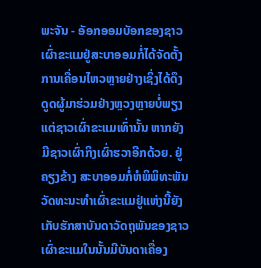ພະຈັນ - ອັອກອອມບັອກຂອງຊາວເຜົ່າຂະແມຢູ່ສະບາອອມກໍ່ໄດ້ຈັດຕັ້ງການເຄື່ອນໄຫວຫຼາຍຢ່າງເຊິ່ງໄດ້ດຶງດູດຜູ້ມາຮ່ວມຢ່າງຫຼວງຫຼາຍບໍ່ພຽງແຕ່ຊາວເຜົ່າຂະແມເທົ່ານັ້ນ ຫາກຍັງມີຊາວເຜົ່າກິງເຜົ່າຮວາອີກດ້ວຍ. ຢູ່ຄຽງຂ້າງ ສະບາອອມກໍ່ຫໍພິພິທະພັນວັດທະນະທຳເຜົ່າຂະແມຢູ່ແຫ່ງນີ້ຍັງເກັບຮັກສາບັນດາວັດຖຸພັນຂອງຊາວເຜົ່າຂະແມໃນນັ້ນມີບັນດາເຄື່ອງ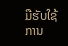ມືຮັບໃຊ້ການ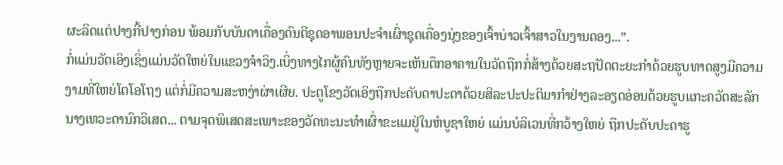ຜະລິດແຕ່ປາງກີ້ປາງກ່ອນ ພ້ອມກັບບັນດາເຄື່ອງດົນຕີຊຸດອາພອນປະຈຳເຜົ່າຊຸດເຄື່ອງນຸ່ງຂອງເຈົ້າບ່າວເຈົ້າສາວໃນງານດອງ...”.
ກໍ່ແມ່ນວັດເອິງເຊິ່ງແມ່ນວັດໃຫຍ່ໃນແຂວງຈ໋າວິງ.ເບິ່ງທາງໄກຜູ້ຄົນທັງຫຼາຍຈະເຫັນຕຶກອາຄານໃນວັດຖືກກໍ່ສ້າງດ້ວຍສະຖປັດຕະຍະກຳດ້ວຍຮູບທາດສູງມີຄວາມງາມທີ່ໃຫຍ່ໂຕໂອໂຖງ ແຕ່ກໍ່ມີຄວາມສະຫງ່າຜ່າເຜີຍ. ປະຕູໂຂງວັດເອິງຖືກປະດັບດາປະດາດ້ວຍສິລະປະປະຕິມາກຳຢ່າງລະອຽດອ່ອນດ້ວຍຮູບແກະຄວັດສະລັກນາງເທວະດານົກວິເສດ... ຕາມຈຸດພິເສດສະເພາະຂອງວັດທະນະທຳເຜົ່າຂະແມຢູ່ໃນຫໍບູຊາໃຫຍ່ ແມ່ນບໍລິເວນທີ່ກວ້າງໃຫຍ່ ຖືກປະດັບປະດາຮູ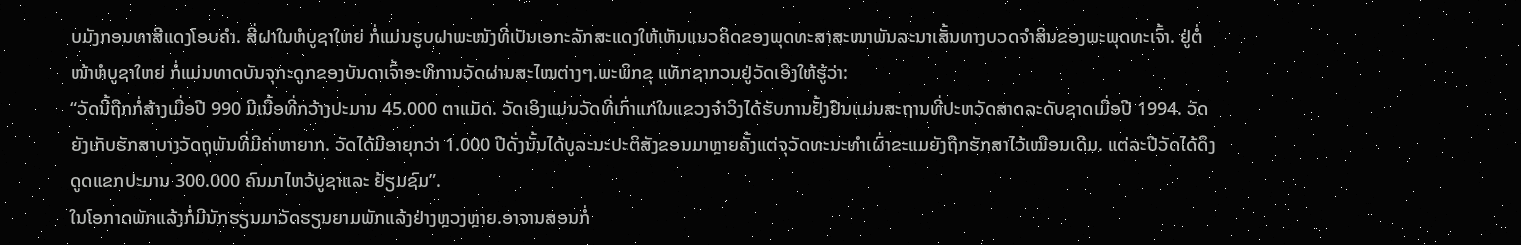ບມັງກອນທາສີແດງໂອບຄຳ. ສີ່ຝາໃນຫໍບູຊາໃຫຍ່ ກໍ່ແມ່ນຮູບຝາພະໜັງທີ່ເປັນເອກະລັກສະແດງໃຫ້ເຫັນແນວຄິດຂອງພຸດທະສາສະໜາພັນລະນາເສັ້ນທາງບວດຈຳສິນຂອງພະພຸດທະເຈົ້າ. ຢູ່ຕໍ່ໜ້າຫໍບູຊາໃຫຍ່ ກໍ່ແມ່ນທາດບັນຈຸກະດູກຂອງບັນດາເຈົ້າອະທິການວັດຜ່ານສະໄໝຕ່າງໆ.ພະພິກຂຸ ແທັກຊາກວນຢູ່ວັດເອິງໃຫ້ຮູ້ວ່າ:
“ວັດນີ້ຖືກກໍ່ສ້າງເມື່ອປີ 990 ມີເນື້ອທີ່ກວ້າງປະມານ 45.000 ຕາແມັດ. ວັດເອິງແມ່ນວັດທີ່ເກົ່າແກ່ໃນແຂວງຈ໋າວິງໄດ້ຮັບການຢັ້ງຢືນແມ່ນສະຖານທີ່ປະຫວັດສາດລະດັບຊາດເມື່ອປີ 1994. ວັດຍັງເກັບຮັກສາບາງວັດຖຸພັນທີ່ມີຄ່າຫາຍາກ. ວັດໄດ້ມີອາຍຸກວ່າ 1.000 ປີດັ່ງນັ້ນໄດ້ບູລະນະປະຕິສັງຂອນມາຫຼາຍຄັ້ງແຕ່ຈຸວັດທະນະທຳເຜົ່າຂະແມຍັງຖືກຮັກສາໄວ້ເໝືອນເດີມ. ແຕ່ລະປີວັດໄດ້ດຶງດູດແຂກປະມານ 300.000 ຄົນມາໄຫວ້ບູຊາແລະ ຢ້ຽມຊົມ”.
ໃນໂອກາດພັກແລ້ງກໍ່ມີນັກຮຽນມາວັດຮຽນຍາມພັກແລ້ງຢ່າງຫຼວງຫຼາຍ.ອາຈານສອນກໍ່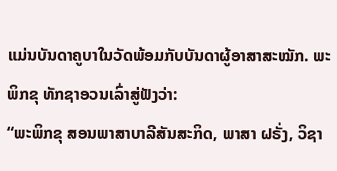ແມ່ນບັນດາຄູບາໃນວັດພ້ອມກັບບັນດາຜູ້ອາສາສະໝັກ. ພະພິກຂຸ ທັກຊາອວນເລົ່າສູ່ຟັງວ່າ:
“ພະພິກຂຸ ສອນພາສາບາລີສັນສະກິດ, ພາສາ ຝຣັ່ງ, ວິຊາ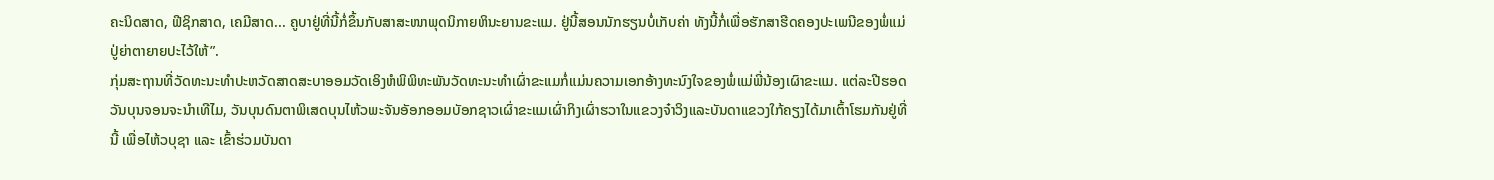ຄະນິດສາດ, ຟີຊິກສາດ, ເຄມີສາດ... ຄູບາຢູ່ທີ່ນີ້ກໍ່ຂຶ້ນກັບສາສະໜາພຸດນິກາຍຫິນະຍານຂະແມ. ຢູ່ນີ້ສອນນັກຮຽນບໍ່ເກັບຄ່າ ທັງນີ້ກໍ່ເພື່ອຮັກສາຮີດຄອງປະເພນີຂອງພໍ່ແມ່ປູ່ຍ່າຕາຍາຍປະໄວ້ໃຫ້”.
ກຸ່ມສະຖານທີ່ວັດທະນະທຳປະຫວັດສາດສະບາອອມວັດເອິງຫໍພິພິທະພັນວັດທະນະທຳເຜົ່າຂະແມກໍ່ແມ່ນຄວາມເອກອ້າງທະນົງໃຈຂອງພໍ່ແມ່ພີ່ນ້ອງເຜົາຂະແມ. ແຕ່ລະປີຮອດວັນບຸນຈອນຈະນຳເທີໄມ, ວັນບຸນດົນຕາພິເສດບຸນໄຫ້ວພະຈັນອັອກອອມບັອກຊາວເຜົ່າຂະແມເຜົ່າກິງເຜົ່າຮວາໃນແຂວງຈ໋າວິງແລະບັນດາແຂວງໃກ້ຄຽງໄດ້ມາເຕົ້າໂຮມກັນຢູ່ທີ່ນີ້ ເພື່ອໄຫ້ວບຸຊາ ແລະ ເຂົ້າຮ່ວມບັນດາ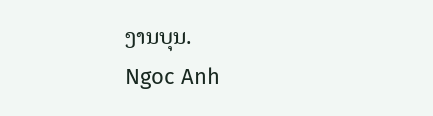ງານບຸນ.
Ngoc Anh